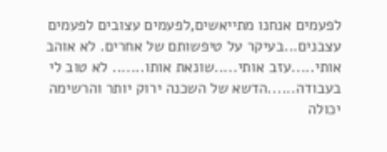לפעמים אנחנו מתייאשים,לפעמים עצובים לפעמים עצבנים...בעיקר על טיפשותם של אחרים. לא אוהב אותי.....עזב אותי.....שונאת אותו....... לא טוב לי בעבודה......הדשא של השכנה ירוק יותר והרשימה יכולה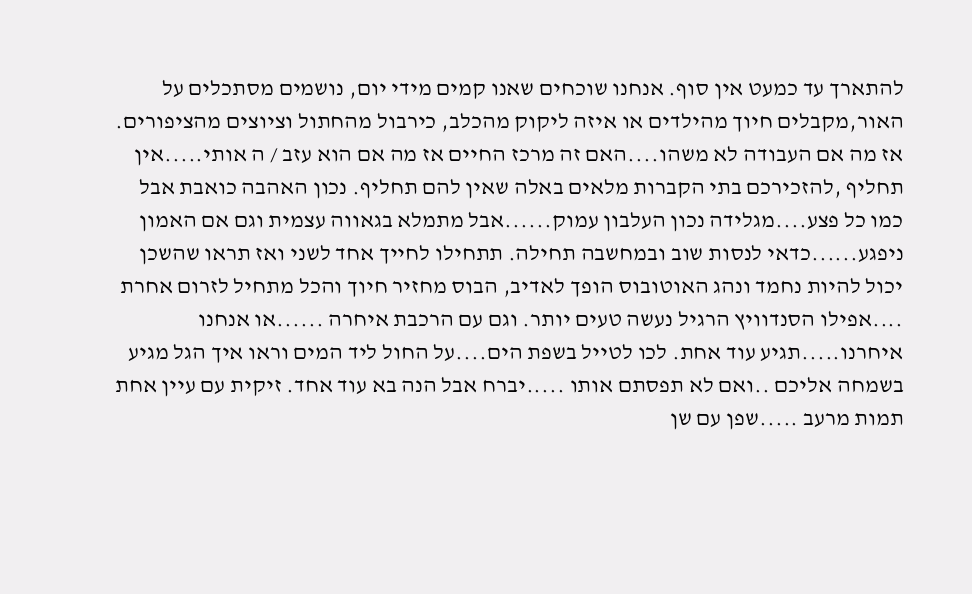להתארך עד כמעט אין סוף. אנחנו שוכחים שאנו קמים מידי יום, נושמים מסתכלים על האור,מקבלים חיוך מהילדים או איזה ליקוק מהכלב, כירבול מהחתול וציוצים מהציפורים. אז מה אם העבודה לא משהו....האם זה מרכז החיים אז מה אם הוא עזב / ה אותי.....אין תחליף ,להזכירכם בתי הקברות מלאים באלה שאין להם תחליף. נכון האהבה כואבת אבל כמו כל פצע....מגלידה נכון העלבון עמוק......אבל מתמלא בגאווה עצמית וגם אם האמון ניפגע......כדאי לנסות שוב ובמחשבה תחילה. תתחילו לחייך אחד לשני ואז תראו שהשכן יכול להיות נחמד ונהג האוטובוס הופך לאדיב, הבוס מחזיר חיוך והכל מתחיל לזרום אחרת ....אפילו הסנדוויץ הרגיל נעשה טעים יותר. וגם עם הרכבת איחרה ......או אנחנו איחרנו.....תגיע עוד אחת. לכו לטייל בשפת הים....על החול ליד המים וראו איך הגל מגיע בשמחה אליכם ..ואם לא תפסתם אותו .....יברח אבל הנה בא עוד אחד. זיקית עם עיין אחת תמות מרעב .....שפן עם שן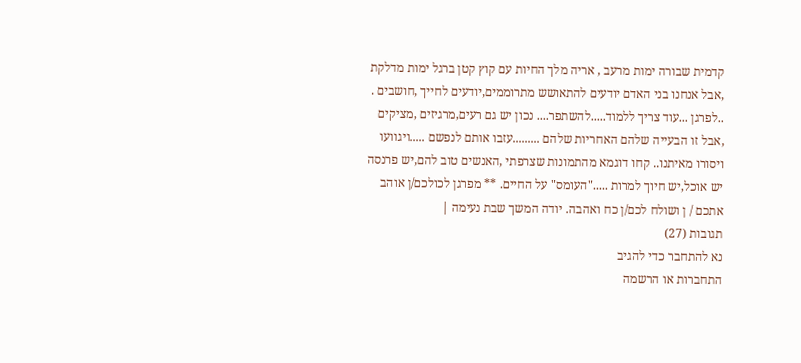קדמית שבורה ימות מרעב , אריה מלך החיות עם קוץ קטן ברגל ימות מדלקת ,אבל אנחנו בני האדם יודעים להתאושש מתרוממים,יודעים לחייך ,חושבים . ..לפרגן ...עוד צריך ללמוד.....להשתפר.... נכון יש גם רעים,מרגיזים ,מציקים ,אבל זו הבעייה שלהם האחריות שלהם .........עזבו אותם לנפשם .....ויגוועו ויסורו מאיתנו.. קחו דוגמא מהתמונות שצרפתי ,האנשים טוב להם,יש פרנסה יש אוכל,יש חיוך למרות ....."העומס" על החיים. ** מפרגן לכולכם/ן אוהב אתכם / ן ושולח לכם/ן כח ואהבה. יודה המשך שבת נעימה |
תגובות (27)
נא להתחבר כדי להגיב
התחברות או הרשמה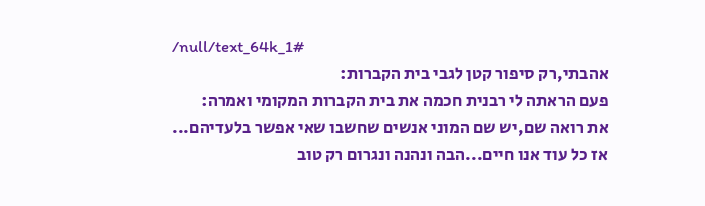/null/text_64k_1#
אהבתי,רק סיפור קטן לגבי בית הקברות:
פעם הראתה לי רבנית חכמה את בית הקברות המקומי ואמרה:
את רואה שם,יש שם המוני אנשים שחשבו שאי אפשר בלעדיהם...
אז כל עוד אנו חיים...הבה ונהנה ונגרום רק טוב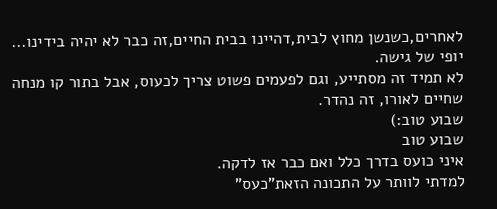לאחרים,כשנשן מחוץ לבית,דהיינו בבית החיים,זה כבר לא יהיה בידינו...
יופי של גישה.
לא תמיד זה מסתייע, וגם לפעמים פשוט צריך לכעוס, אבל בתור קו מנחה שחיים לאורו, זה נהדר.
שבוע טוב:)
שבוע טוב
איני כועס בדרך כלל ואם כבר אז לדקה.
למדתי לוותר על התכונה הזאת"כעס"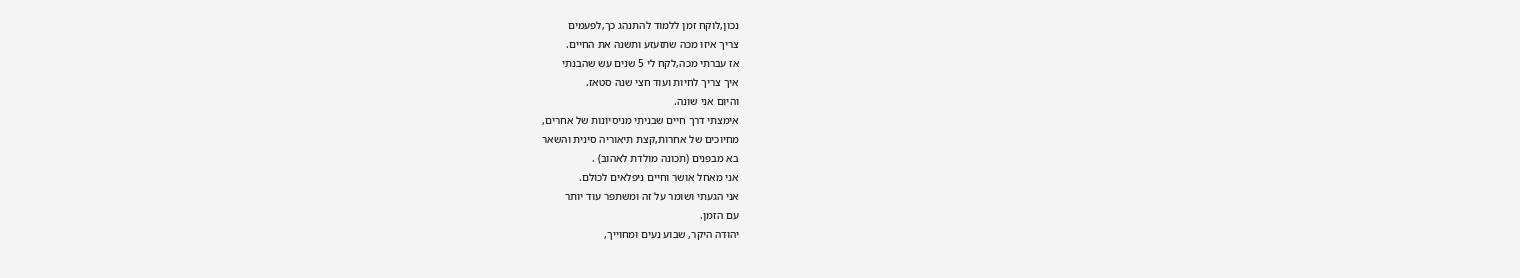נכון,לוקח זמן ללמוד להתנהג כך,לפעמים
צריך איזו מכה שתזעזע ותשנה את החיים.
אז עברתי מכה,לקח לי 5 שנים עש שהבנתי
איך צריך לחיות ועוד חצי שנה סטאז.
והיום אני שונה.
אימצתי דרך חיים שבניתי מניסיונות של אחרים,
מחיוכים של אחרות,קצת תיאוריה סינית והשאר
בא מבפנים (תכונה מולדת לאהוב) .
אני מאחל אושר וחיים ניפלאים לכולם.
אני הגעתי ושומר על זה ומשתפר עוד יותר
עם הזמן.
יהודה היקר, שבוע נעים ומחוייך,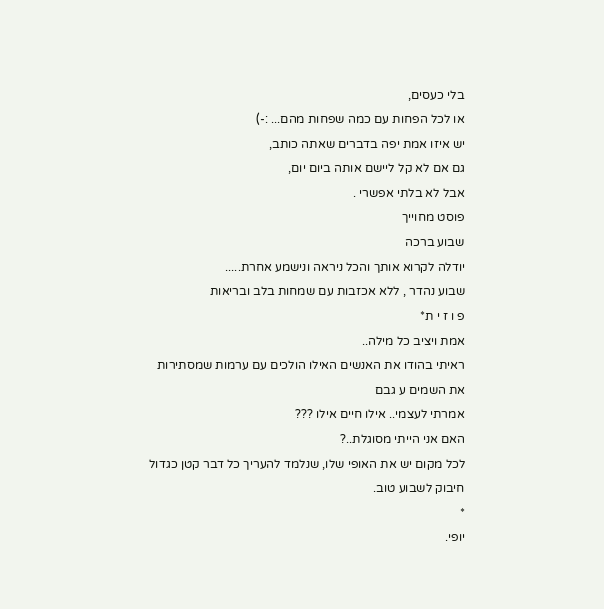בלי כעסים,
או לכל הפחות עם כמה שפחות מהם... :-)
יש איזו אמת יפה בדברים שאתה כותב,
גם אם לא קל ליישם אותה ביום יום,
אבל לא בלתי אפשרי .
פוסט מחוייך
שבוע ברכה
יודלה לקרוא אותך והכל ניראה ונישמע אחרת.....
שבוע נהדר , ללא אכזבות עם שמחות בלב ובריאות
פ ו ז י ת*
אמת ויציב כל מילה..
ראיתי בהודו את האנשים האילו הולכים עם ערמות שמסתירות את השמים ע גבם
אמרתי לעצמי.. אילו חיים אילו ???
האם אני הייתי מסוגלת..?
לכל מקום יש את האופי שלו, שנלמד להעריך כל דבר קטן כגדול
חיבוק לשבוע טוב.
*
יופי.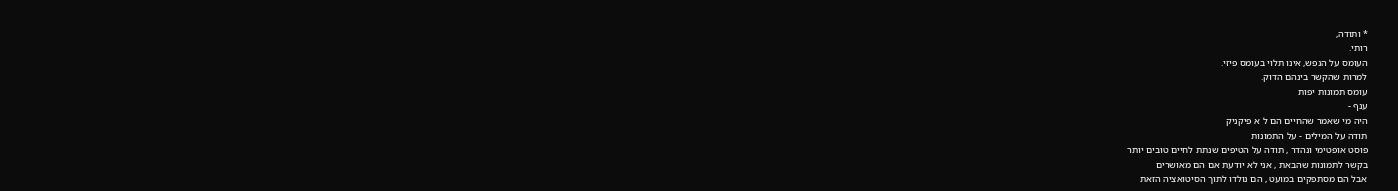* ותודה,
רותי.
העומס על הנפש, אינו תלוי בעומס פיזי.
למרות שהקשר בינהם הדוק.
עומס תמונות יפות
ענף -
היה מי שאמר שהחיים הם ל א פיקניק
תודה על המילים - על התמונות
פוסט אופטימי ונהדר , תודה על הטיפים שנתת לחיים טובים יותר
בקשר לתמונות שהבאת , אני לא יודעת אם הם מאושרים
אבל הם מסתפקים במועט , הם נולדו לתוך הסיטואציה הזאת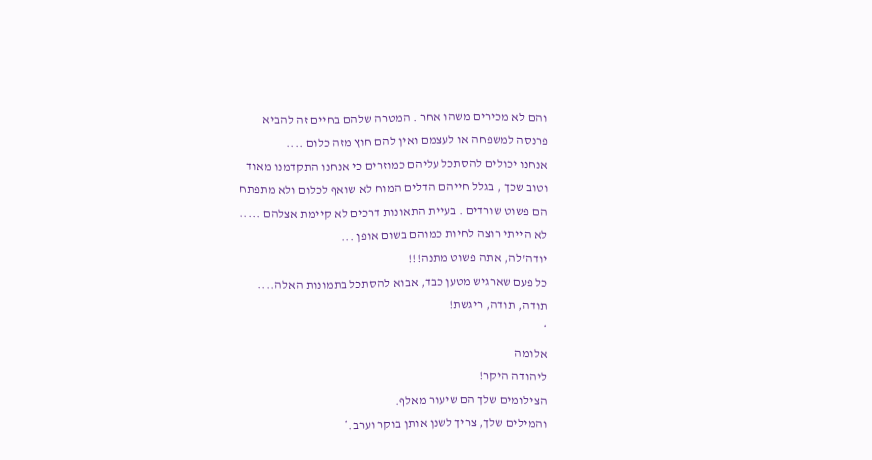והם לא מכירים משהו אחר . המטרה שלהם בחיים זה להביא
פרנסה למשפחה או לעצמם ואין להם חוץ מזה כלום ....
אנחנו יכולים להסתכל עליהם כמוזרים כי אנחנו התקדמנו מאוד
וטוב שכך , בגלל חייהם הדלים המוח לא שואף לכלום ולא מתפתח
הם פשוט שורדים . בעיית התאונות דרכים לא קיימת אצלהם .....
לא הייתי רוצה לחיות כמוהם בשום אופן ...
יודה'לה, אתה פשוט מתנה!!!
כל פעם שארגיש מטען כבד, אבוא להסתכל בתמונות האלה....
תודה, תודה, ריגשת!
*
אלומה
ליהודה היקר!
הצילומים שלך הם שיעור מאלף.
והמילים שלך, צריך לשנן אותן בוקר וערב.*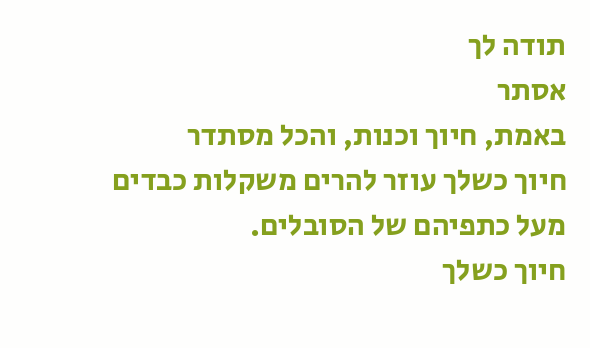תודה לך
אסתר
באמת, חיוך וכנות, והכל מסתדר
חיוך כשלך עוזר להרים משקלות כבדים
מעל כתפיהם של הסובלים.
חיוך כשלך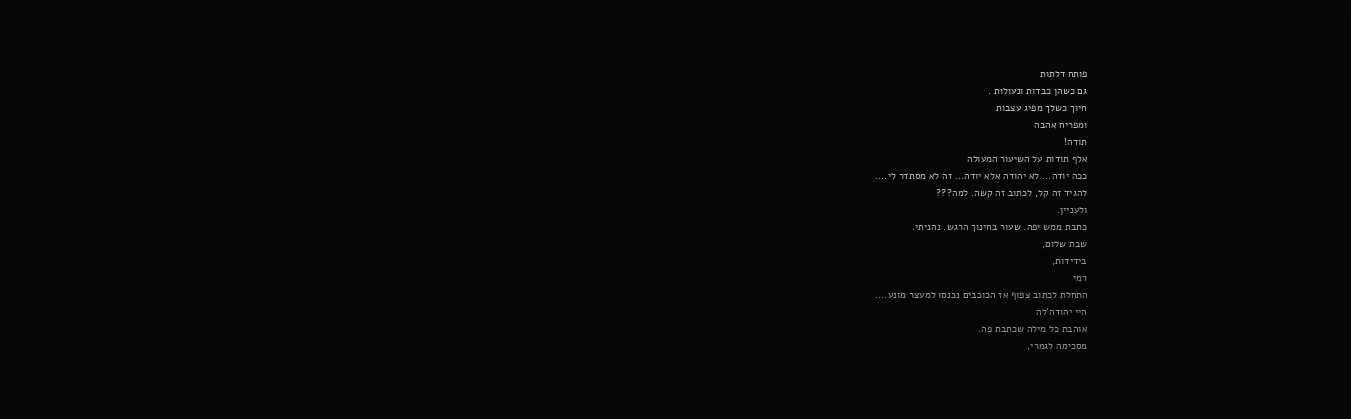פותח דלתות
גם כשהן כבדות ונעולות .
חיוך כשלך מפיג עצבות
ומפריח אהבה
תודה!
אלף תודות על השיעור המעולה
ככה יודה... לא יהודה אלא יודה... זה לא מסתדר לי....
להגיד זה קל, לכתוב זה קשה. למה???
ולעניין.
כתבת ממש יפה. שעור בחינוך הרגש. נהניתי.
שבת שלום,
בידידות,
רמי
התחלת לכתוב צפוף אז הכוכבים נכנסו למעצר מונע....
היי יהודה'לה
אוהבת כל מילה שכתבת פה.
מסכימה לגמרי,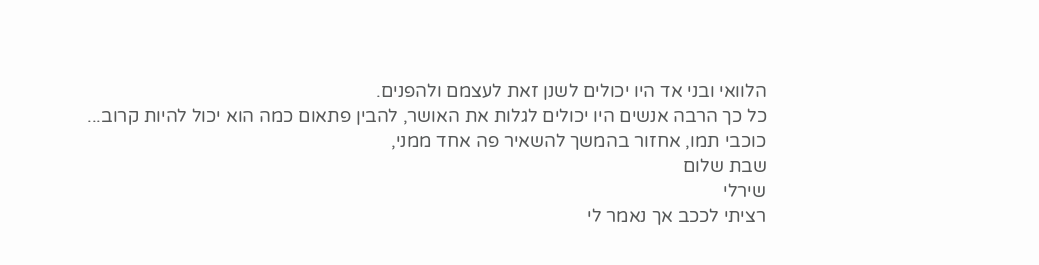הלוואי ובני אד היו יכולים לשנן זאת לעצמם ולהפנים.
כל כך הרבה אנשים היו יכולים לגלות את האושר, להבין פתאום כמה הוא יכול להיות קרוב...
כוכבי תמו, אחזור בהמשך להשאיר פה אחד ממני,
שבת שלום
שירלי
רציתי לככב אך נאמר לי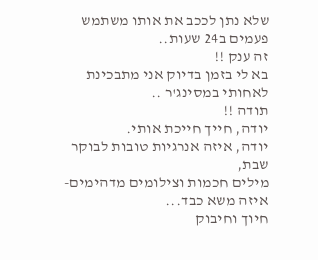שלא נתן לככב את אותו משתמש פעמים ב24 שעות..
זה ענק !!
בא לי בזמן בדיוק אני מתבכינת לאחותי במסינג'ר ..
תודה !!
יודה, חייך חייכת אותי.
יודה, איזה אנרגיות טובות לבוקר שבת,
מילים חכמות וצילומים מדהימים- איזה משא כבד...
חיוך וחיבוק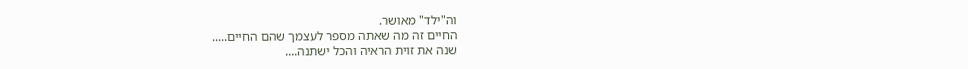וה"ילד" מאושר.
החיים זה מה שאתה מספר לעצמך שהם החיים.....
שנה את זוית הראיה והכל ישתנה....